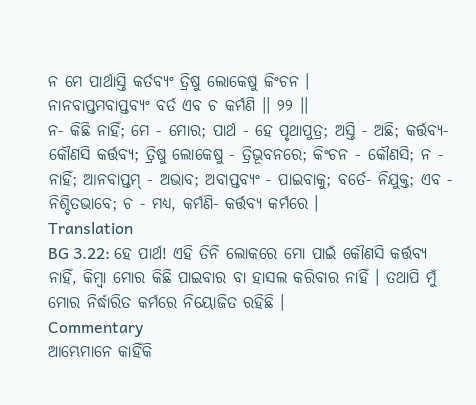ନ ମେ ପାର୍ଥାସ୍ତି କର୍ତବ୍ୟଂ ତ୍ରିଷୁ ଲୋକେଷୁ କିଂଚନ ।
ନାନବାପ୍ତମବାପ୍ତବ୍ୟଂ ବର୍ତ ଏବ ଚ କର୍ମଣି ।। ୨୨ ।।
ନ- କିଛି ନାହିଁ; ମେ - ମୋର; ପାର୍ଥ - ହେ ପୃଥାପୁତ୍ର; ଅସ୍ତି - ଅଛି; କର୍ତ୍ତବ୍ୟ- କୌଣସି କର୍ତ୍ତବ୍ୟ; ତ୍ରିଷୁ ଲୋକେଷୁ - ତ୍ରିଭୂବନରେ; କିଂଚନ - କୌଣସି; ନ - ନାହିଁ; ଆନବାପ୍ତମ୍ - ଅଭାବ; ଅବାପ୍ତବ୍ୟଂ - ପାଇବାକୁ; ବର୍ତେ- ନିଯୁକ୍ତ; ଏବ - ନିଶ୍ଚିତଭାବେ; ଚ - ମଧ୍ୟ, କର୍ମଣି- କର୍ତ୍ତବ୍ୟ କର୍ମରେ ।
Translation
BG 3.22: ହେ ପାର୍ଥ! ଏହି ତିନି ଲୋକରେ ମୋ ପାଇଁ କୌଣସି କର୍ତ୍ତବ୍ୟ ନାହିଁ, କିମ୍ବା ମୋର କିଛି ପାଇବାର ବା ହାସଲ କରିବାର ନାହିଁ । ତଥାପି ମୁଁ ମୋର ନିର୍ଦ୍ଧାରିତ କର୍ମରେ ନିୟୋଜିତ ରହିଛି ।
Commentary
ଆମ୍ଭେମାନେ କାହିଁକି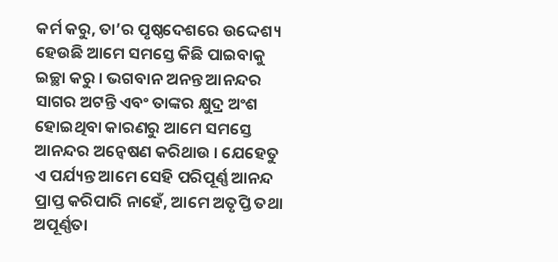କର୍ମ କରୁ, ତା’ର ପୃଷ୍ଠଦେଶରେ ଉଦ୍ଦେଶ୍ୟ ହେଉଛି ଆମେ ସମସ୍ତେ କିଛି ପାଇବାକୁ ଇଚ୍ଛା କରୁ । ଭଗବାନ ଅନନ୍ତ ଆନନ୍ଦର ସାଗର ଅଟନ୍ତି ଏବଂ ତାଙ୍କର କ୍ଷୁଦ୍ର ଅଂଶ ହୋଇଥିବା କାରଣରୁ ଆମେ ସମସ୍ତେ ଆନନ୍ଦର ଅନ୍ୱେଷଣ କରିଥାଉ । ଯେହେତୁ ଏ ପର୍ଯ୍ୟନ୍ତ ଆମେ ସେହି ପରିପୂର୍ଣ୍ଣ ଆନନ୍ଦ ପ୍ରାପ୍ତ କରିପାରି ନାହେଁ, ଆମେ ଅତୃପ୍ତି ତଥା ଅପୂର୍ଣ୍ଣତା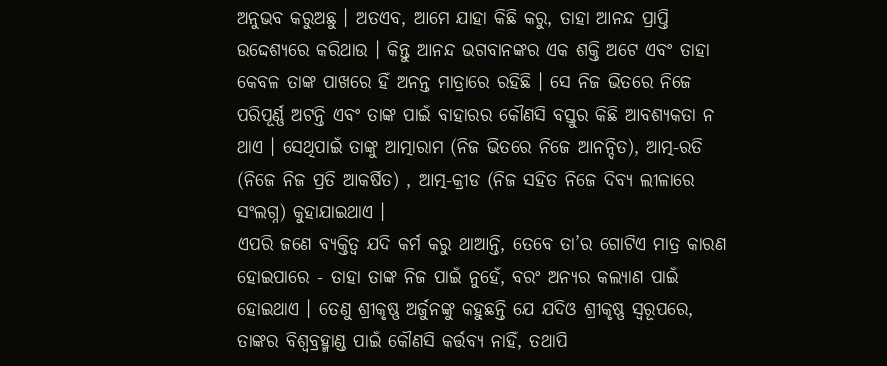ଅନୁଭବ କରୁଅଛୁ । ଅତଏବ, ଆମେ ଯାହା କିଛି କରୁ, ତାହା ଆନନ୍ଦ ପ୍ରାପ୍ତି ଉଦ୍ଦେଶ୍ୟରେ କରିଥାଉ । କିନ୍ତୁ ଆନନ୍ଦ ଭଗବାନଙ୍କର ଏକ ଶକ୍ତି ଅଟେ ଏବଂ ତାହା କେବଳ ତାଙ୍କ ପାଖରେ ହିଁ ଅନନ୍ତ ମାତ୍ରାରେ ରହିଛି । ସେ ନିଜ ଭିତରେ ନିଜେ ପରିପୂର୍ଣ୍ଣ ଅଟନ୍ତି ଏବଂ ତାଙ୍କ ପାଇଁ ବାହାରର କୌଣସି ବସ୍ତୁର କିଛି ଆବଶ୍ୟକତା ନ ଥାଏ । ସେଥିପାଇଁ ତାଙ୍କୁ ଆତ୍ମାରାମ (ନିଜ ଭିତରେ ନିଜେ ଆନନ୍ଦିତ), ଆତ୍ମ-ରତି (ନିଜେ ନିଜ ପ୍ରତି ଆକର୍ଷିତ) , ଆତ୍ମ-କ୍ରୀଡ (ନିଜ ସହିତ ନିଜେ ଦିବ୍ୟ ଲୀଳାରେ ସଂଲଗ୍ନ) କୁହାଯାଇଥାଏ ।
ଏପରି ଜଣେ ବ୍ୟକ୍ତିତ୍ୱ ଯଦି କର୍ମ କରୁ ଥାଆନ୍ତି, ତେବେ ତା’ର ଗୋଟିଏ ମାତ୍ର କାରଣ ହୋଇପାରେ - ତାହା ତାଙ୍କ ନିଜ ପାଇଁ ନୁହେଁ, ବରଂ ଅନ୍ୟର କଲ୍ୟାଣ ପାଇଁ ହୋଇଥାଏ । ତେଣୁ ଶ୍ରୀକୃଷ୍ଣ ଅର୍ଜୁନଙ୍କୁ କହୁଛନ୍ତି ଯେ ଯଦିଓ ଶ୍ରୀକୃଷ୍ଣ ସ୍ୱରୂପରେ, ତାଙ୍କର ବିଶ୍ୱବ୍ରହ୍ମାଣ୍ଡ ପାଇଁ କୌଣସି କର୍ତ୍ତବ୍ୟ ନାହିଁ, ତଥାପି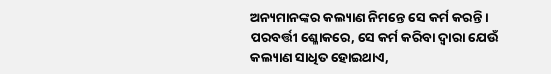ଅନ୍ୟମାନଙ୍କର କଲ୍ୟାଣ ନିମନ୍ତେ ସେ କର୍ମ କରନ୍ତି । ପରବର୍ତ୍ତୀ ଶ୍ଳୋକରେ, ସେ କର୍ମ କରିବା ଦ୍ୱାରା ଯେଉଁ କଲ୍ୟାଣ ସାଧିତ ହୋଇଥାଏ,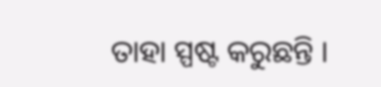ତାହା ସ୍ପଷ୍ଟ କରୁଛନ୍ତି ।